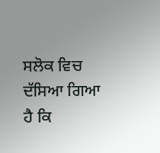ਸਲੋਕ ਵਿਚ ਦੱਸਿਆ ਗਿਆ ਹੈ ਕਿ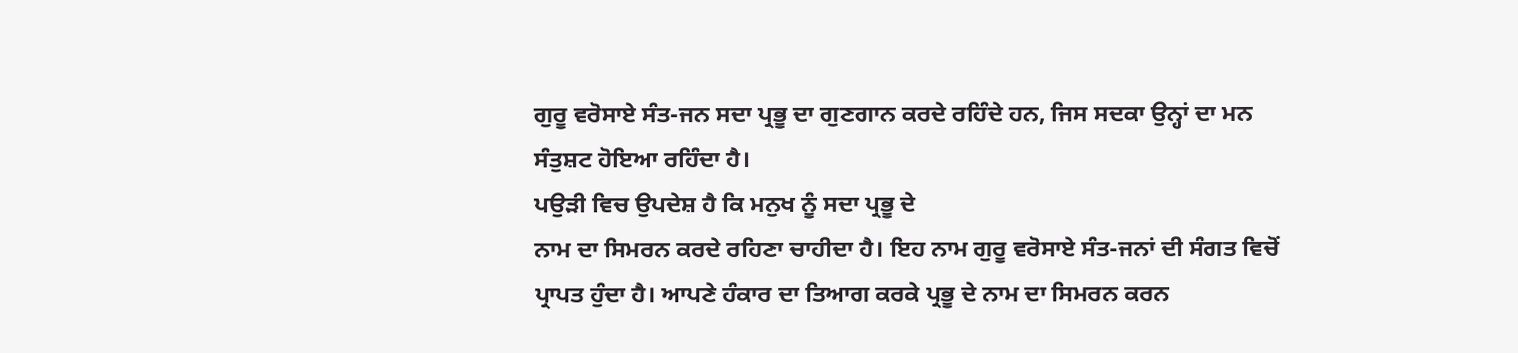ਗੁਰੂ ਵਰੋਸਾਏ ਸੰਤ-ਜਨ ਸਦਾ ਪ੍ਰਭੂ ਦਾ ਗੁਣਗਾਨ ਕਰਦੇ ਰਹਿੰਦੇ ਹਨ, ਜਿਸ ਸਦਕਾ ਉਨ੍ਹਾਂ ਦਾ ਮਨ ਸੰਤੁਸ਼ਟ ਹੋਇਆ ਰਹਿੰਦਾ ਹੈ।
ਪਉੜੀ ਵਿਚ ਉਪਦੇਸ਼ ਹੈ ਕਿ ਮਨੁਖ ਨੂੰ ਸਦਾ ਪ੍ਰਭੂ ਦੇ
ਨਾਮ ਦਾ ਸਿਮਰਨ ਕਰਦੇ ਰਹਿਣਾ ਚਾਹੀਦਾ ਹੈ। ਇਹ ਨਾਮ ਗੁਰੂ ਵਰੋਸਾਏ ਸੰਤ-ਜਨਾਂ ਦੀ ਸੰਗਤ ਵਿਚੋਂ ਪ੍ਰਾਪਤ ਹੁੰਦਾ ਹੈ। ਆਪਣੇ ਹੰਕਾਰ ਦਾ ਤਿਆਗ ਕਰਕੇ ਪ੍ਰਭੂ ਦੇ ਨਾਮ ਦਾ ਸਿਮਰਨ ਕਰਨ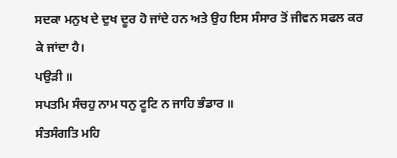ਸਦਕਾ ਮਨੁਖ ਦੇ ਦੁਖ ਦੂਰ ਹੋ ਜਾਂਦੇ ਹਨ ਅਤੇ ਉਹ ਇਸ ਸੰਸਾਰ ਤੋਂ ਜੀਵਨ ਸਫਲ ਕਰ ਕੇ ਜਾਂਦਾ ਹੈ।
ਪਉੜੀ ॥
ਸਪਤਮਿ ਸੰਚਹੁ ਨਾਮ ਧਨੁ ਟੂਟਿ ਨ ਜਾਹਿ ਭੰਡਾਰ ॥
ਸੰਤਸੰਗਤਿ ਮਹਿ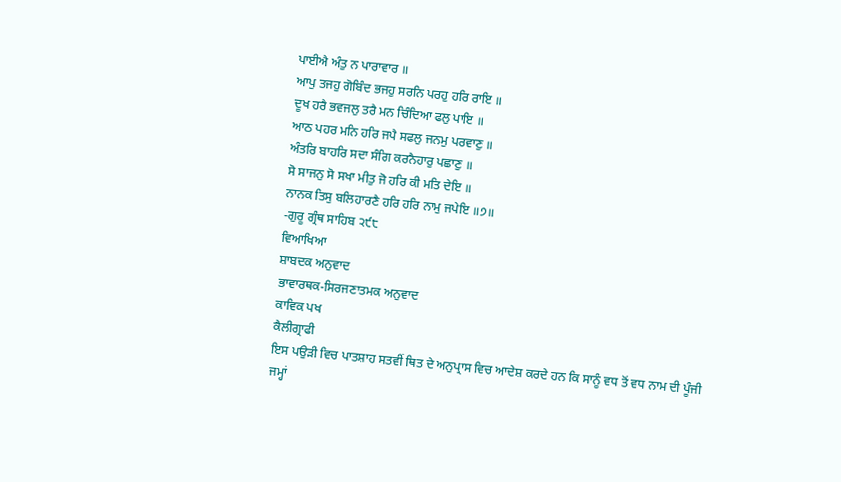ਪਾਈਐ ਅੰਤੁ ਨ ਪਾਰਾਵਾਰ ॥
ਆਪੁ ਤਜਹੁ ਗੋਬਿੰਦ ਭਜਹੁ ਸਰਨਿ ਪਰਹੁ ਹਰਿ ਰਾਇ ॥
ਦੂਖ ਹਰੈ ਭਵਜਲੁ ਤਰੈ ਮਨ ਚਿੰਦਿਆ ਫਲੁ ਪਾਇ ॥
ਆਠ ਪਹਰ ਮਨਿ ਹਰਿ ਜਪੈ ਸਫਲੁ ਜਨਮੁ ਪਰਵਾਣੁ ॥
ਅੰਤਰਿ ਬਾਹਰਿ ਸਦਾ ਸੰਗਿ ਕਰਨੈਹਾਰੁ ਪਛਾਣੁ ॥
ਸੋ ਸਾਜਨੁ ਸੋ ਸਖਾ ਮੀਤੁ ਜੋ ਹਰਿ ਕੀ ਮਤਿ ਦੇਇ ॥
ਨਾਨਕ ਤਿਸੁ ਬਲਿਹਾਰਣੈ ਹਰਿ ਹਰਿ ਨਾਮੁ ਜਪੇਇ ॥੭॥
-ਗੁਰੂ ਗ੍ਰੰਥ ਸਾਹਿਬ ੨੯੮
ਵਿਆਖਿਆ
ਸ਼ਾਬਦਕ ਅਨੁਵਾਦ
ਭਾਵਾਰਥਕ-ਸਿਰਜਣਾਤਮਕ ਅਨੁਵਾਦ
ਕਾਵਿਕ ਪਖ
ਕੈਲੀਗ੍ਰਾਫੀ
ਇਸ ਪਉੜੀ ਵਿਚ ਪਾਤਸ਼ਾਹ ਸਤਵੀਂ ਥਿਤ ਦੇ ਅਨੁਪ੍ਰਾਸ ਵਿਚ ਆਦੇਸ਼ ਕਰਦੇ ਹਨ ਕਿ ਸਾਨੂੰ ਵਧ ਤੋਂ ਵਧ ਨਾਮ ਦੀ ਪੂੰਜੀ ਜਮ੍ਹਾਂ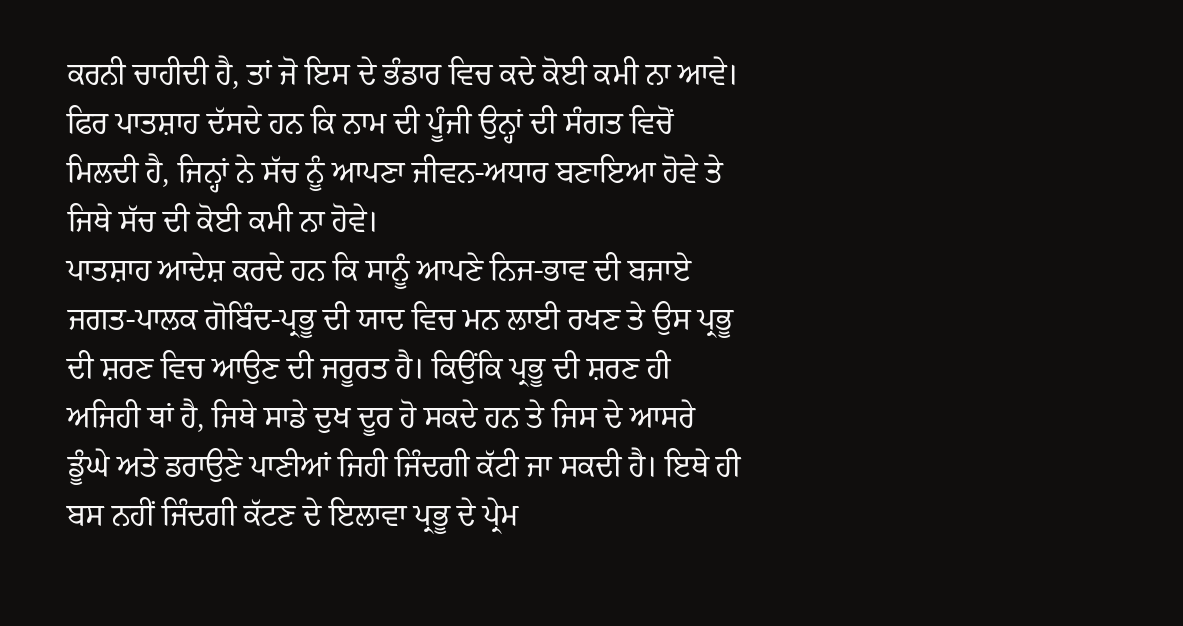ਕਰਨੀ ਚਾਹੀਦੀ ਹੈ, ਤਾਂ ਜੋ ਇਸ ਦੇ ਭੰਡਾਰ ਵਿਚ ਕਦੇ ਕੋਈ ਕਮੀ ਨਾ ਆਵੇ। ਫਿਰ ਪਾਤਸ਼ਾਹ ਦੱਸਦੇ ਹਨ ਕਿ ਨਾਮ ਦੀ ਪੂੰਜੀ ਉਨ੍ਹਾਂ ਦੀ ਸੰਗਤ ਵਿਚੋਂ ਮਿਲਦੀ ਹੈ, ਜਿਨ੍ਹਾਂ ਨੇ ਸੱਚ ਨੂੰ ਆਪਣਾ ਜੀਵਨ-ਅਧਾਰ ਬਣਾਇਆ ਹੋਵੇ ਤੇ ਜਿਥੇ ਸੱਚ ਦੀ ਕੋਈ ਕਮੀ ਨਾ ਹੋਵੇ।
ਪਾਤਸ਼ਾਹ ਆਦੇਸ਼ ਕਰਦੇ ਹਨ ਕਿ ਸਾਨੂੰ ਆਪਣੇ ਨਿਜ-ਭਾਵ ਦੀ ਬਜਾਏ ਜਗਤ-ਪਾਲਕ ਗੋਬਿੰਦ-ਪ੍ਰਭੂ ਦੀ ਯਾਦ ਵਿਚ ਮਨ ਲਾਈ ਰਖਣ ਤੇ ਉਸ ਪ੍ਰਭੂ ਦੀ ਸ਼ਰਣ ਵਿਚ ਆਉਣ ਦੀ ਜਰੂਰਤ ਹੈ। ਕਿਉਂਕਿ ਪ੍ਰਭੂ ਦੀ ਸ਼ਰਣ ਹੀ ਅਜਿਹੀ ਥਾਂ ਹੈ, ਜਿਥੇ ਸਾਡੇ ਦੁਖ ਦੂਰ ਹੋ ਸਕਦੇ ਹਨ ਤੇ ਜਿਸ ਦੇ ਆਸਰੇ ਡੂੰਘੇ ਅਤੇ ਡਰਾਉਣੇ ਪਾਣੀਆਂ ਜਿਹੀ ਜਿੰਦਗੀ ਕੱਟੀ ਜਾ ਸਕਦੀ ਹੈ। ਇਥੇ ਹੀ ਬਸ ਨਹੀਂ ਜਿੰਦਗੀ ਕੱਟਣ ਦੇ ਇਲਾਵਾ ਪ੍ਰਭੂ ਦੇ ਪ੍ਰੇਮ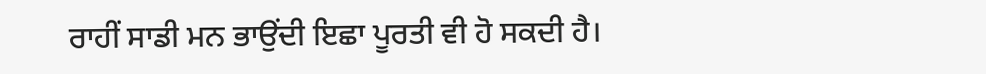ਰਾਹੀਂ ਸਾਡੀ ਮਨ ਭਾਉਂਦੀ ਇਛਾ ਪੂਰਤੀ ਵੀ ਹੋ ਸਕਦੀ ਹੈ।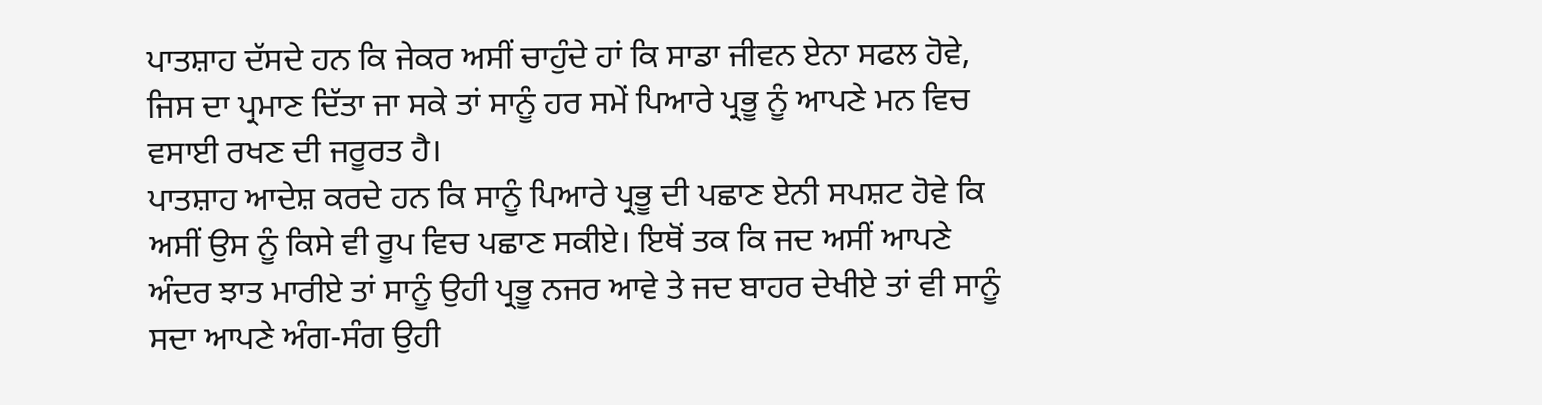ਪਾਤਸ਼ਾਹ ਦੱਸਦੇ ਹਨ ਕਿ ਜੇਕਰ ਅਸੀਂ ਚਾਹੁੰਦੇ ਹਾਂ ਕਿ ਸਾਡਾ ਜੀਵਨ ਏਨਾ ਸਫਲ ਹੋਵੇ, ਜਿਸ ਦਾ ਪ੍ਰਮਾਣ ਦਿੱਤਾ ਜਾ ਸਕੇ ਤਾਂ ਸਾਨੂੰ ਹਰ ਸਮੇਂ ਪਿਆਰੇ ਪ੍ਰਭੂ ਨੂੰ ਆਪਣੇ ਮਨ ਵਿਚ ਵਸਾਈ ਰਖਣ ਦੀ ਜਰੂਰਤ ਹੈ।
ਪਾਤਸ਼ਾਹ ਆਦੇਸ਼ ਕਰਦੇ ਹਨ ਕਿ ਸਾਨੂੰ ਪਿਆਰੇ ਪ੍ਰਭੂ ਦੀ ਪਛਾਣ ਏਨੀ ਸਪਸ਼ਟ ਹੋਵੇ ਕਿ ਅਸੀਂ ਉਸ ਨੂੰ ਕਿਸੇ ਵੀ ਰੂਪ ਵਿਚ ਪਛਾਣ ਸਕੀਏ। ਇਥੋਂ ਤਕ ਕਿ ਜਦ ਅਸੀਂ ਆਪਣੇ ਅੰਦਰ ਝਾਤ ਮਾਰੀਏ ਤਾਂ ਸਾਨੂੰ ਉਹੀ ਪ੍ਰਭੂ ਨਜਰ ਆਵੇ ਤੇ ਜਦ ਬਾਹਰ ਦੇਖੀਏ ਤਾਂ ਵੀ ਸਾਨੂੰ ਸਦਾ ਆਪਣੇ ਅੰਗ-ਸੰਗ ਉਹੀ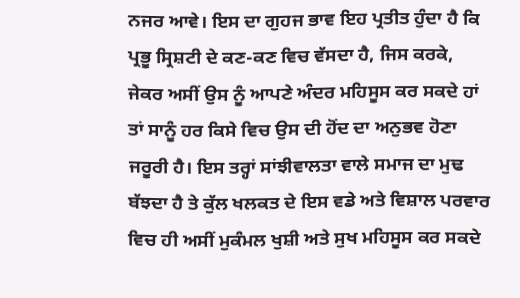ਨਜਰ ਆਵੇ। ਇਸ ਦਾ ਗੁਹਜ ਭਾਵ ਇਹ ਪ੍ਰਤੀਤ ਹੁੰਦਾ ਹੈ ਕਿ ਪ੍ਰਭੂ ਸ੍ਰਿਸ਼ਟੀ ਦੇ ਕਣ-ਕਣ ਵਿਚ ਵੱਸਦਾ ਹੈ, ਜਿਸ ਕਰਕੇ, ਜੇਕਰ ਅਸੀਂ ਉਸ ਨੂੰ ਆਪਣੇ ਅੰਦਰ ਮਹਿਸੂਸ ਕਰ ਸਕਦੇ ਹਾਂ ਤਾਂ ਸਾਨੂੰ ਹਰ ਕਿਸੇ ਵਿਚ ਉਸ ਦੀ ਹੋਂਦ ਦਾ ਅਨੁਭਵ ਹੋਣਾ ਜਰੂਰੀ ਹੈ। ਇਸ ਤਰ੍ਹਾਂ ਸਾਂਝੀਵਾਲਤਾ ਵਾਲੇ ਸਮਾਜ ਦਾ ਮੁਢ ਬੱਝਦਾ ਹੈ ਤੇ ਕੁੱਲ ਖਲਕਤ ਦੇ ਇਸ ਵਡੇ ਅਤੇ ਵਿਸ਼ਾਲ ਪਰਵਾਰ ਵਿਚ ਹੀ ਅਸੀਂ ਮੁਕੰਮਲ ਖੁਸ਼ੀ ਅਤੇ ਸੁਖ ਮਹਿਸੂਸ ਕਰ ਸਕਦੇ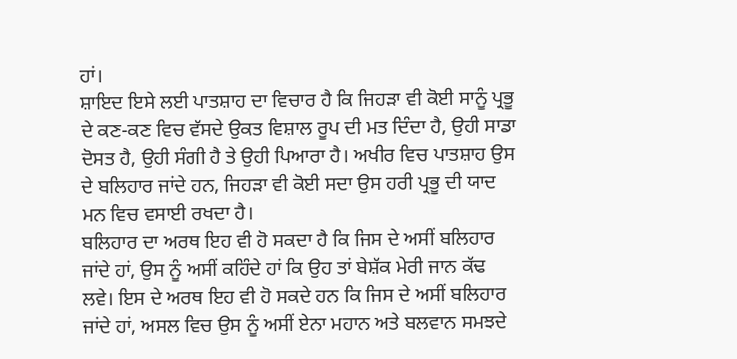ਹਾਂ।
ਸ਼ਾਇਦ ਇਸੇ ਲਈ ਪਾਤਸ਼ਾਹ ਦਾ ਵਿਚਾਰ ਹੈ ਕਿ ਜਿਹੜਾ ਵੀ ਕੋਈ ਸਾਨੂੰ ਪ੍ਰਭੂ ਦੇ ਕਣ-ਕਣ ਵਿਚ ਵੱਸਦੇ ਉਕਤ ਵਿਸ਼ਾਲ ਰੂਪ ਦੀ ਮਤ ਦਿੰਦਾ ਹੈ, ਉਹੀ ਸਾਡਾ ਦੋਸਤ ਹੈ, ਉਹੀ ਸੰਗੀ ਹੈ ਤੇ ਉਹੀ ਪਿਆਰਾ ਹੈ। ਅਖੀਰ ਵਿਚ ਪਾਤਸ਼ਾਹ ਉਸ ਦੇ ਬਲਿਹਾਰ ਜਾਂਦੇ ਹਨ, ਜਿਹੜਾ ਵੀ ਕੋਈ ਸਦਾ ਉਸ ਹਰੀ ਪ੍ਰਭੂ ਦੀ ਯਾਦ ਮਨ ਵਿਚ ਵਸਾਈ ਰਖਦਾ ਹੈ।
ਬਲਿਹਾਰ ਦਾ ਅਰਥ ਇਹ ਵੀ ਹੋ ਸਕਦਾ ਹੈ ਕਿ ਜਿਸ ਦੇ ਅਸੀਂ ਬਲਿਹਾਰ ਜਾਂਦੇ ਹਾਂ, ਉਸ ਨੂੰ ਅਸੀਂ ਕਹਿੰਦੇ ਹਾਂ ਕਿ ਉਹ ਤਾਂ ਬੇਸ਼ੱਕ ਮੇਰੀ ਜਾਨ ਕੱਢ ਲਵੇ। ਇਸ ਦੇ ਅਰਥ ਇਹ ਵੀ ਹੋ ਸਕਦੇ ਹਨ ਕਿ ਜਿਸ ਦੇ ਅਸੀਂ ਬਲਿਹਾਰ ਜਾਂਦੇ ਹਾਂ, ਅਸਲ ਵਿਚ ਉਸ ਨੂੰ ਅਸੀਂ ਏਨਾ ਮਹਾਨ ਅਤੇ ਬਲਵਾਨ ਸਮਝਦੇ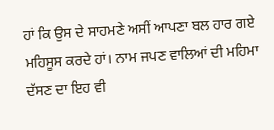ਹਾਂ ਕਿ ਉਸ ਦੇ ਸਾਹਮਣੇ ਅਸੀਂ ਆਪਣਾ ਬਲ ਹਾਰ ਗਏ ਮਹਿਸੂਸ ਕਰਦੇ ਹਾਂ। ਨਾਮ ਜਪਣ ਵਾਲਿਆਂ ਦੀ ਮਹਿਮਾ ਦੱਸਣ ਦਾ ਇਹ ਵੀ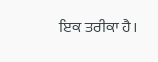ਇਕ ਤਰੀਕਾ ਹੈ।